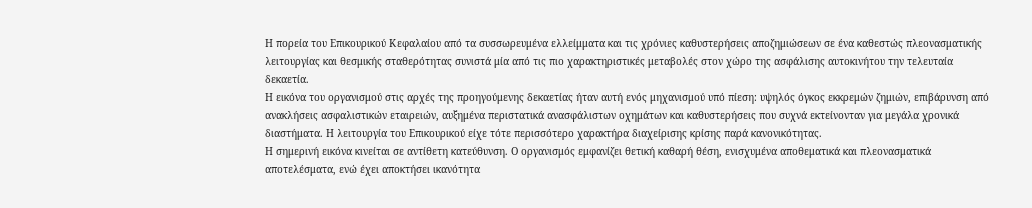Η πορεία του Επικουρικού Κεφαλαίου από τα συσσωρευμένα ελλείμματα και τις χρόνιες καθυστερήσεις αποζημιώσεων σε ένα καθεστώς πλεονασματικής λειτουργίας και θεσμικής σταθερότητας συνιστά μία από τις πιο χαρακτηριστικές μεταβολές στον χώρο της ασφάλισης αυτοκινήτου την τελευταία δεκαετία.
Η εικόνα του οργανισμού στις αρχές της προηγούμενης δεκαετίας ήταν αυτή ενός μηχανισμού υπό πίεση: υψηλός όγκος εκκρεμών ζημιών, επιβάρυνση από ανακλήσεις ασφαλιστικών εταιρειών, αυξημένα περιστατικά ανασφάλιστων οχημάτων και καθυστερήσεις που συχνά εκτείνονταν για μεγάλα χρονικά διαστήματα. Η λειτουργία του Επικουρικού είχε τότε περισσότερο χαρακτήρα διαχείρισης κρίσης παρά κανονικότητας.
Η σημερινή εικόνα κινείται σε αντίθετη κατεύθυνση. Ο οργανισμός εμφανίζει θετική καθαρή θέση, ενισχυμένα αποθεματικά και πλεονασματικά αποτελέσματα, ενώ έχει αποκτήσει ικανότητα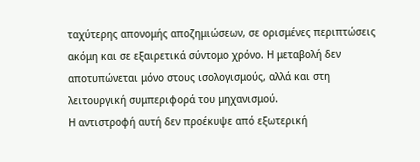ταχύτερης απονομής αποζημιώσεων, σε ορισμένες περιπτώσεις ακόμη και σε εξαιρετικά σύντομο χρόνο. Η μεταβολή δεν αποτυπώνεται μόνο στους ισολογισμούς, αλλά και στη λειτουργική συμπεριφορά του μηχανισμού.
Η αντιστροφή αυτή δεν προέκυψε από εξωτερική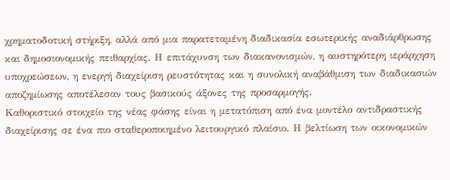χρηματοδοτική στήριξη, αλλά από μια παρατεταμένη διαδικασία εσωτερικής αναδιάρθρωσης και δημοσιονομικής πειθαρχίας. Η επιτάχυνση των διακανονισμών, η αυστηρότερη ιεράρχηση υποχρεώσεων, η ενεργή διαχείριση ρευστότητας και η συνολική αναβάθμιση των διαδικασιών αποζημίωσης αποτέλεσαν τους βασικούς άξονες της προσαρμογής.
Καθοριστικό στοιχείο της νέας φάσης είναι η μετατόπιση από ένα μοντέλο αντιδραστικής διαχείρισης σε ένα πιο σταθεροποιημένο λειτουργικό πλαίσιο. Η βελτίωση των οικονομικών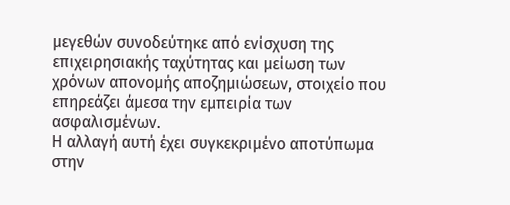μεγεθών συνοδεύτηκε από ενίσχυση της επιχειρησιακής ταχύτητας και μείωση των χρόνων απονομής αποζημιώσεων, στοιχείο που επηρεάζει άμεσα την εμπειρία των ασφαλισμένων.
Η αλλαγή αυτή έχει συγκεκριμένο αποτύπωμα στην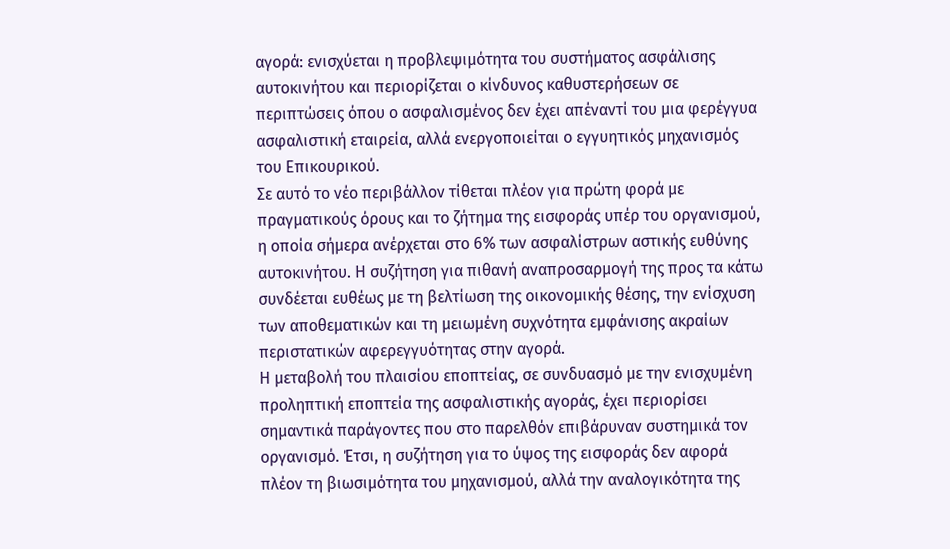αγορά: ενισχύεται η προβλεψιμότητα του συστήματος ασφάλισης αυτοκινήτου και περιορίζεται ο κίνδυνος καθυστερήσεων σε περιπτώσεις όπου ο ασφαλισμένος δεν έχει απέναντί του μια φερέγγυα ασφαλιστική εταιρεία, αλλά ενεργοποιείται ο εγγυητικός μηχανισμός του Επικουρικού.
Σε αυτό το νέο περιβάλλον τίθεται πλέον για πρώτη φορά με πραγματικούς όρους και το ζήτημα της εισφοράς υπέρ του οργανισμού, η οποία σήμερα ανέρχεται στο 6% των ασφαλίστρων αστικής ευθύνης αυτοκινήτου. Η συζήτηση για πιθανή αναπροσαρμογή της προς τα κάτω συνδέεται ευθέως με τη βελτίωση της οικονομικής θέσης, την ενίσχυση των αποθεματικών και τη μειωμένη συχνότητα εμφάνισης ακραίων περιστατικών αφερεγγυότητας στην αγορά.
Η μεταβολή του πλαισίου εποπτείας, σε συνδυασμό με την ενισχυμένη προληπτική εποπτεία της ασφαλιστικής αγοράς, έχει περιορίσει σημαντικά παράγοντες που στο παρελθόν επιβάρυναν συστημικά τον οργανισμό. Έτσι, η συζήτηση για το ύψος της εισφοράς δεν αφορά πλέον τη βιωσιμότητα του μηχανισμού, αλλά την αναλογικότητα της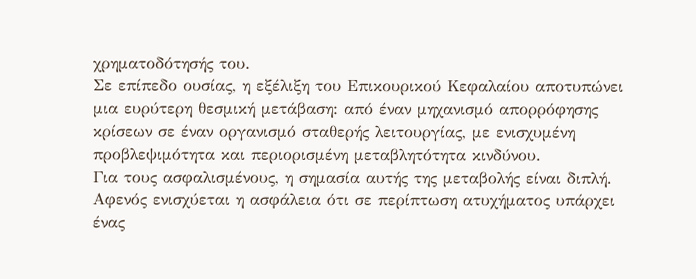χρηματοδότησής του.
Σε επίπεδο ουσίας, η εξέλιξη του Επικουρικού Κεφαλαίου αποτυπώνει μια ευρύτερη θεσμική μετάβαση: από έναν μηχανισμό απορρόφησης κρίσεων σε έναν οργανισμό σταθερής λειτουργίας, με ενισχυμένη προβλεψιμότητα και περιορισμένη μεταβλητότητα κινδύνου.
Για τους ασφαλισμένους, η σημασία αυτής της μεταβολής είναι διπλή. Αφενός ενισχύεται η ασφάλεια ότι σε περίπτωση ατυχήματος υπάρχει ένας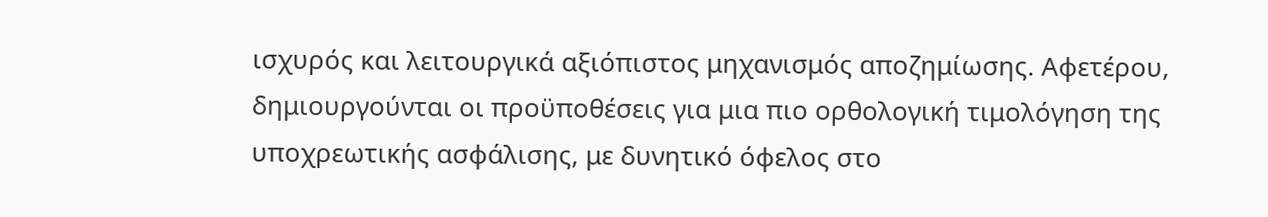ισχυρός και λειτουργικά αξιόπιστος μηχανισμός αποζημίωσης. Αφετέρου, δημιουργούνται οι προϋποθέσεις για μια πιο ορθολογική τιμολόγηση της υποχρεωτικής ασφάλισης, με δυνητικό όφελος στο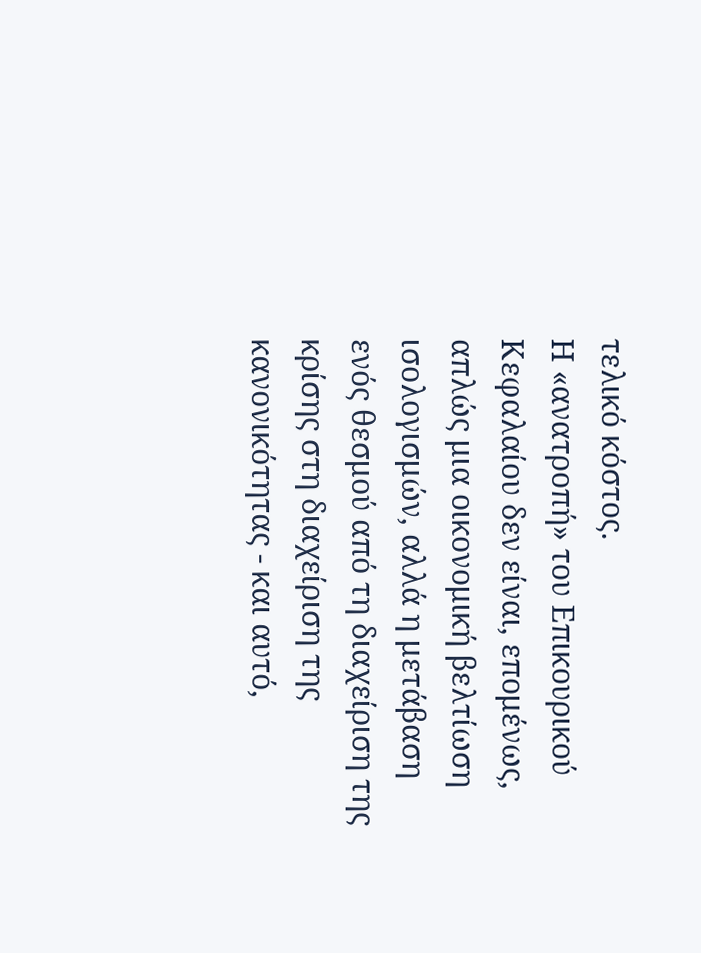τελικό κόστος.
Η «ανατροπή» του Επικουρικού Κεφαλαίου δεν είναι, επομένως, απλώς μια οικονομική βελτίωση ισολογισμών, αλλά η μετάβαση ενός θεσμού από τη διαχείριση της κρίσης στη διαχείριση της κανονικότητας - και αυτό,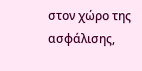στον χώρο της ασφάλισης,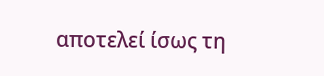αποτελεί ίσως τη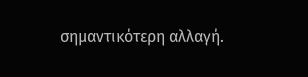σημαντικότερη αλλαγή.